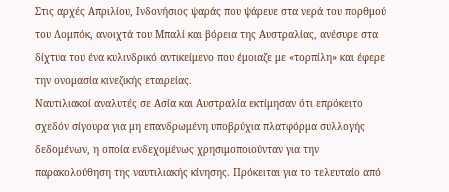Στις αρχές Απριλίου, Ινδονήσιος ψαράς που ψάρευε στα νερά του πορθμού του Λομπόκ, ανοιχτά του Μπαλί και βόρεια της Αυστραλίας, ανέσυρε στα δίχτυα του ένα κυλινδρικό αντικείμενο που έμοιαζε με «τορπίλη» και έφερε την ονομασία κινεζικής εταιρείας.
Ναυτιλιακοί αναλυτές σε Ασία και Αυστραλία εκτίμησαν ότι επρόκειτο σχεδόν σίγουρα για μη επανδρωμένη υποβρύχια πλατφόρμα συλλογής δεδομένων, η οποία ενδεχομένως χρησιμοποιούνταν για την παρακολούθηση της ναυτιλιακής κίνησης. Πρόκειται για το τελευταίο από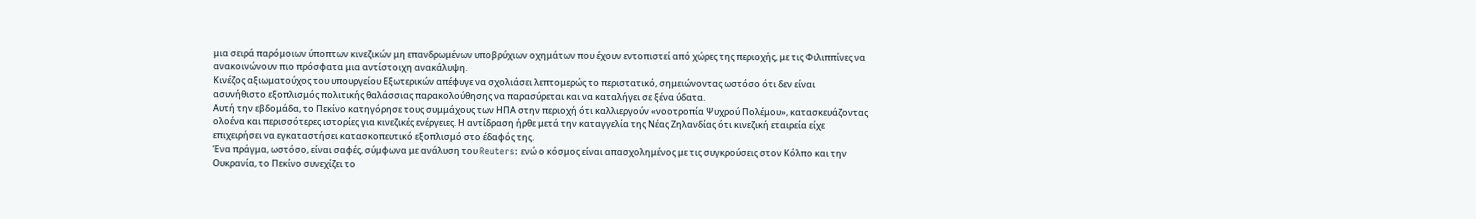μια σειρά παρόμοιων ύποπτων κινεζικών μη επανδρωμένων υποβρύχιων οχημάτων που έχουν εντοπιστεί από χώρες της περιοχής, με τις Φιλιππίνες να ανακοινώνουν πιο πρόσφατα μια αντίστοιχη ανακάλυψη.
Κινέζος αξιωματούχος του υπουργείου Εξωτερικών απέφυγε να σχολιάσει λεπτομερώς το περιστατικό, σημειώνοντας ωστόσο ότι δεν είναι ασυνήθιστο εξοπλισμός πολιτικής θαλάσσιας παρακολούθησης να παρασύρεται και να καταλήγει σε ξένα ύδατα.
Αυτή την εβδομάδα, το Πεκίνο κατηγόρησε τους συμμάχους των ΗΠΑ στην περιοχή ότι καλλιεργούν «νοοτροπία Ψυχρού Πολέμου», κατασκευάζοντας ολοένα και περισσότερες ιστορίες για κινεζικές ενέργειες. Η αντίδραση ήρθε μετά την καταγγελία της Νέας Ζηλανδίας ότι κινεζική εταιρεία είχε επιχειρήσει να εγκαταστήσει κατασκοπευτικό εξοπλισμό στο έδαφός της.
Ένα πράγμα, ωστόσο, είναι σαφές, σύμφωνα με ανάλυση του Reuters: ενώ ο κόσμος είναι απασχολημένος με τις συγκρούσεις στον Κόλπο και την Ουκρανία, το Πεκίνο συνεχίζει το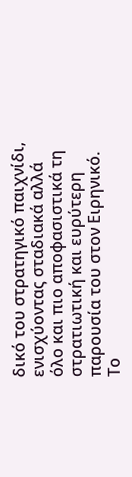δικό του στρατηγικό παιχνίδι, ενισχύοντας σταδιακά αλλά όλο και πιο αποφασιστικά τη στρατιωτική και ευρύτερη παρουσία του στον Ειρηνικό.
Το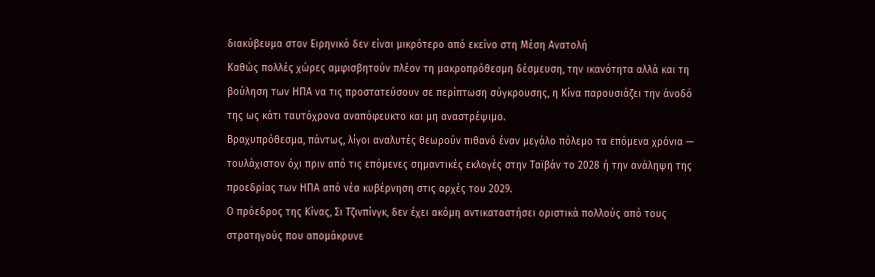διακύβευμα στον Ειρηνικό δεν είναι μικρότερο από εκείνο στη Μέση Ανατολή
Καθώς πολλές χώρες αμφισβητούν πλέον τη μακροπρόθεσμη δέσμευση, την ικανότητα αλλά και τη βούληση των ΗΠΑ να τις προστατεύσουν σε περίπτωση σύγκρουσης, η Κίνα παρουσιάζει την άνοδό της ως κάτι ταυτόχρονα αναπόφευκτο και μη αναστρέψιμο.
Βραχυπρόθεσμα, πάντως, λίγοι αναλυτές θεωρούν πιθανό έναν μεγάλο πόλεμο τα επόμενα χρόνια — τουλάχιστον όχι πριν από τις επόμενες σημαντικές εκλογές στην Ταϊβάν το 2028 ή την ανάληψη της προεδρίας των ΗΠΑ από νέα κυβέρνηση στις αρχές του 2029.
Ο πρόεδρος της Κίνας, Σι Τζινπίνγκ, δεν έχει ακόμη αντικαταστήσει οριστικά πολλούς από τους στρατηγούς που απομάκρυνε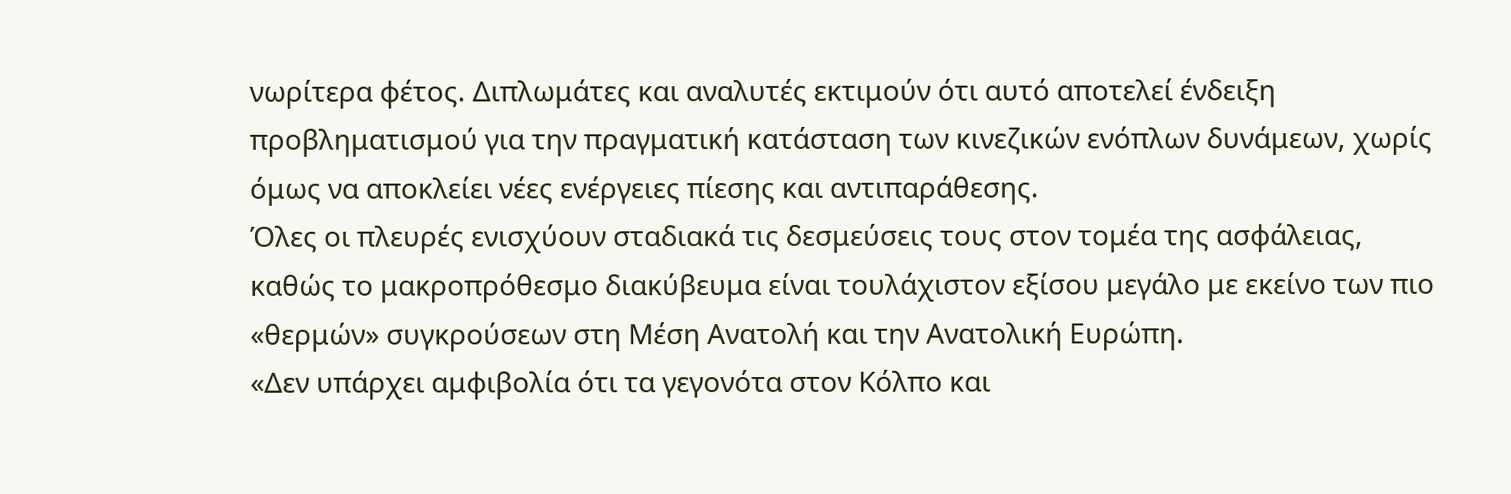νωρίτερα φέτος. Διπλωμάτες και αναλυτές εκτιμούν ότι αυτό αποτελεί ένδειξη προβληματισμού για την πραγματική κατάσταση των κινεζικών ενόπλων δυνάμεων, χωρίς όμως να αποκλείει νέες ενέργειες πίεσης και αντιπαράθεσης.
Όλες οι πλευρές ενισχύουν σταδιακά τις δεσμεύσεις τους στον τομέα της ασφάλειας, καθώς το μακροπρόθεσμο διακύβευμα είναι τουλάχιστον εξίσου μεγάλο με εκείνο των πιο «θερμών» συγκρούσεων στη Μέση Ανατολή και την Ανατολική Ευρώπη.
«Δεν υπάρχει αμφιβολία ότι τα γεγονότα στον Κόλπο και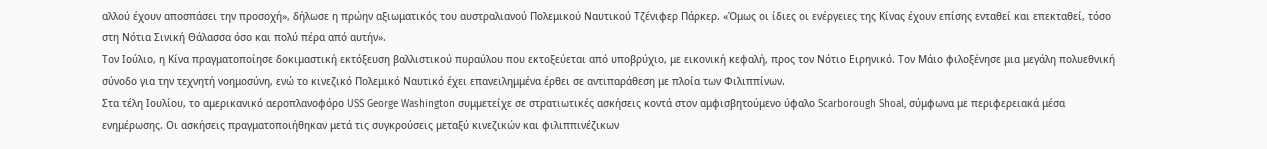αλλού έχουν αποσπάσει την προσοχή», δήλωσε η πρώην αξιωματικός του αυστραλιανού Πολεμικού Ναυτικού Τζένιφερ Πάρκερ. «Όμως οι ίδιες οι ενέργειες της Κίνας έχουν επίσης ενταθεί και επεκταθεί, τόσο στη Νότια Σινική Θάλασσα όσο και πολύ πέρα από αυτήν».
Τον Ιούλιο, η Κίνα πραγματοποίησε δοκιμαστική εκτόξευση βαλλιστικού πυραύλου που εκτοξεύεται από υποβρύχιο, με εικονική κεφαλή, προς τον Νότιο Ειρηνικό. Τον Μάιο φιλοξένησε μια μεγάλη πολυεθνική σύνοδο για την τεχνητή νοημοσύνη, ενώ το κινεζικό Πολεμικό Ναυτικό έχει επανειλημμένα έρθει σε αντιπαράθεση με πλοία των Φιλιππίνων.
Στα τέλη Ιουλίου, το αμερικανικό αεροπλανοφόρο USS George Washington συμμετείχε σε στρατιωτικές ασκήσεις κοντά στον αμφισβητούμενο ύφαλο Scarborough Shoal, σύμφωνα με περιφερειακά μέσα ενημέρωσης. Οι ασκήσεις πραγματοποιήθηκαν μετά τις συγκρούσεις μεταξύ κινεζικών και φιλιππινέζικων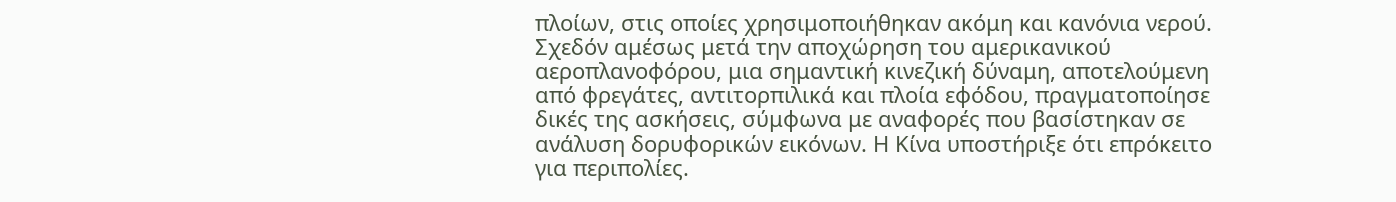πλοίων, στις οποίες χρησιμοποιήθηκαν ακόμη και κανόνια νερού.
Σχεδόν αμέσως μετά την αποχώρηση του αμερικανικού αεροπλανοφόρου, μια σημαντική κινεζική δύναμη, αποτελούμενη από φρεγάτες, αντιτορπιλικά και πλοία εφόδου, πραγματοποίησε δικές της ασκήσεις, σύμφωνα με αναφορές που βασίστηκαν σε ανάλυση δορυφορικών εικόνων. Η Κίνα υποστήριξε ότι επρόκειτο για περιπολίες.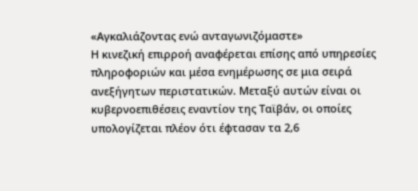«Αγκαλιάζοντας ενώ ανταγωνιζόμαστε»
Η κινεζική επιρροή αναφέρεται επίσης από υπηρεσίες πληροφοριών και μέσα ενημέρωσης σε μια σειρά ανεξήγητων περιστατικών. Μεταξύ αυτών είναι οι κυβερνοεπιθέσεις εναντίον της Ταϊβάν, οι οποίες υπολογίζεται πλέον ότι έφτασαν τα 2,6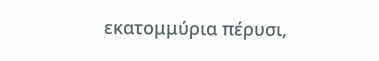εκατομμύρια πέρυσι,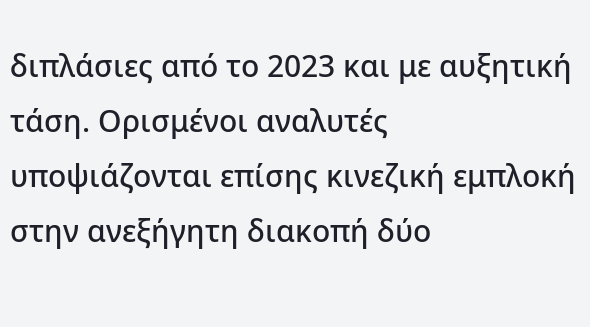διπλάσιες από το 2023 και με αυξητική τάση. Ορισμένοι αναλυτές υποψιάζονται επίσης κινεζική εμπλοκή στην ανεξήγητη διακοπή δύο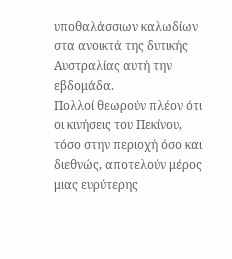υποθαλάσσιων καλωδίων στα ανοικτά της δυτικής Αυστραλίας αυτή την εβδομάδα.
Πολλοί θεωρούν πλέον ότι οι κινήσεις του Πεκίνου, τόσο στην περιοχή όσο και διεθνώς, αποτελούν μέρος μιας ευρύτερης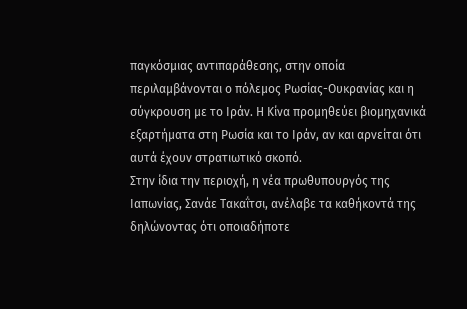παγκόσμιας αντιπαράθεσης, στην οποία περιλαμβάνονται ο πόλεμος Ρωσίας-Ουκρανίας και η σύγκρουση με το Ιράν. Η Κίνα προμηθεύει βιομηχανικά εξαρτήματα στη Ρωσία και το Ιράν, αν και αρνείται ότι αυτά έχουν στρατιωτικό σκοπό.
Στην ίδια την περιοχή, η νέα πρωθυπουργός της Ιαπωνίας, Σανάε Τακαΐτσι, ανέλαβε τα καθήκοντά της δηλώνοντας ότι οποιαδήποτε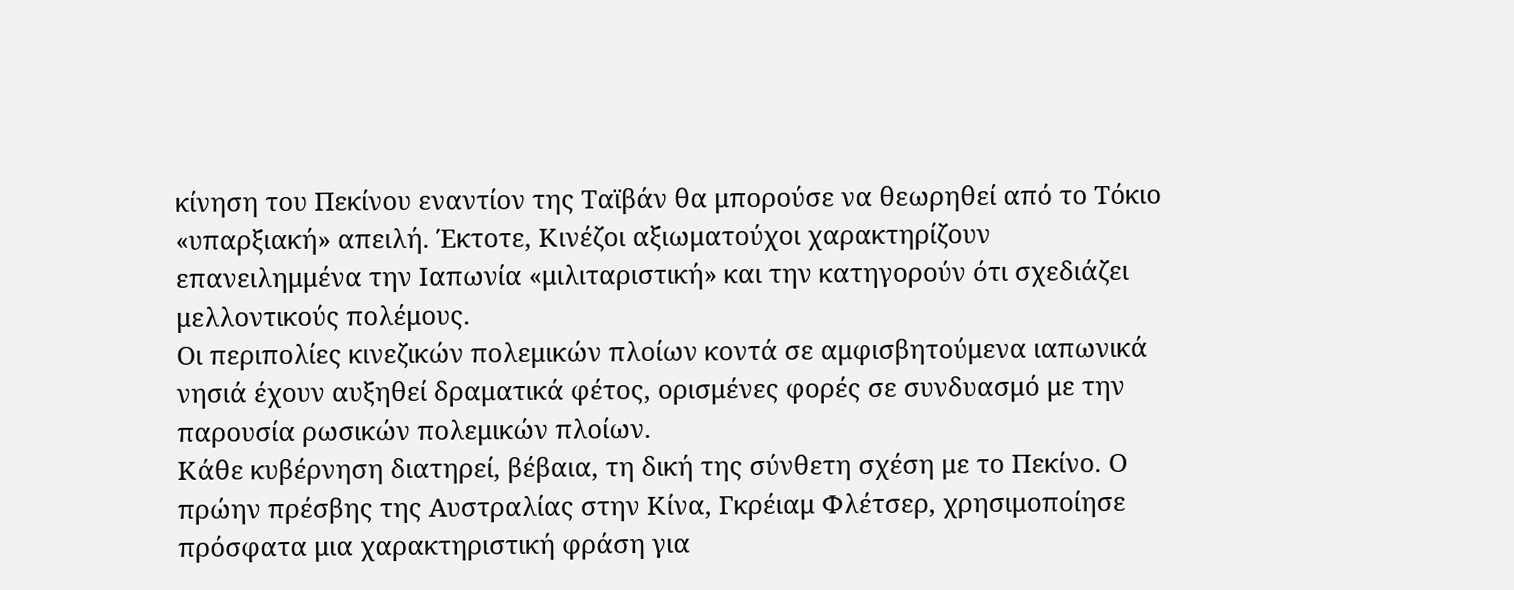κίνηση του Πεκίνου εναντίον της Ταϊβάν θα μπορούσε να θεωρηθεί από το Τόκιο «υπαρξιακή» απειλή. Έκτοτε, Κινέζοι αξιωματούχοι χαρακτηρίζουν επανειλημμένα την Ιαπωνία «μιλιταριστική» και την κατηγορούν ότι σχεδιάζει μελλοντικούς πολέμους.
Οι περιπολίες κινεζικών πολεμικών πλοίων κοντά σε αμφισβητούμενα ιαπωνικά νησιά έχουν αυξηθεί δραματικά φέτος, ορισμένες φορές σε συνδυασμό με την παρουσία ρωσικών πολεμικών πλοίων.
Κάθε κυβέρνηση διατηρεί, βέβαια, τη δική της σύνθετη σχέση με το Πεκίνο. Ο πρώην πρέσβης της Αυστραλίας στην Κίνα, Γκρέιαμ Φλέτσερ, χρησιμοποίησε πρόσφατα μια χαρακτηριστική φράση για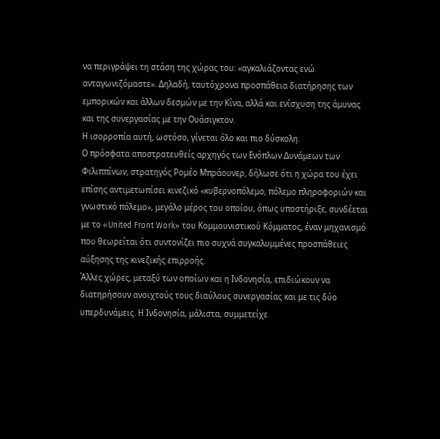να περιγράψει τη στάση της χώρας του: «αγκαλιάζοντας ενώ ανταγωνιζόμαστε». Δηλαδή, ταυτόχρονα προσπάθεια διατήρησης των εμπορικών και άλλων δεσμών με την Κίνα, αλλά και ενίσχυση της άμυνας και της συνεργασίας με την Ουάσιγκτον.
Η ισορροπία αυτή, ωστόσο, γίνεται όλο και πιο δύσκολη.
Ο πρόσφατα αποστρατευθείς αρχηγός των Ενόπλων Δυνάμεων των Φιλιππίνων, στρατηγός Ρομέο Μπράουνερ, δήλωσε ότι η χώρα του έχει επίσης αντιμετωπίσει κινεζικό «κυβερνοπόλεμο, πόλεμο πληροφοριών και γνωστικό πόλεμο», μεγάλο μέρος του οποίου, όπως υποστήριξε, συνδέεται με το «United Front Work» του Κομμουνιστικού Κόμματος, έναν μηχανισμό που θεωρείται ότι συντονίζει πιο συχνά συγκαλυμμένες προσπάθειες αύξησης της κινεζικής επιρροής.
Άλλες χώρες, μεταξύ των οποίων και η Ινδονησία, επιδιώκουν να διατηρήσουν ανοιχτούς τους διαύλους συνεργασίας και με τις δύο υπερδυνάμεις. Η Ινδονησία, μάλιστα, συμμετείχε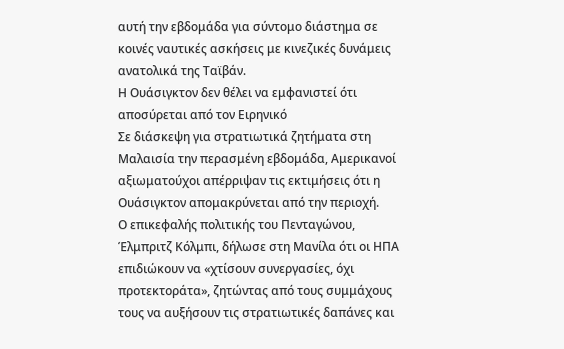αυτή την εβδομάδα για σύντομο διάστημα σε κοινές ναυτικές ασκήσεις με κινεζικές δυνάμεις ανατολικά της Ταϊβάν.
Η Ουάσιγκτον δεν θέλει να εμφανιστεί ότι αποσύρεται από τον Ειρηνικό
Σε διάσκεψη για στρατιωτικά ζητήματα στη Μαλαισία την περασμένη εβδομάδα, Αμερικανοί αξιωματούχοι απέρριψαν τις εκτιμήσεις ότι η Ουάσιγκτον απομακρύνεται από την περιοχή.
Ο επικεφαλής πολιτικής του Πενταγώνου, Έλμπριτζ Κόλμπι, δήλωσε στη Μανίλα ότι οι ΗΠΑ επιδιώκουν να «χτίσουν συνεργασίες, όχι προτεκτοράτα», ζητώντας από τους συμμάχους τους να αυξήσουν τις στρατιωτικές δαπάνες και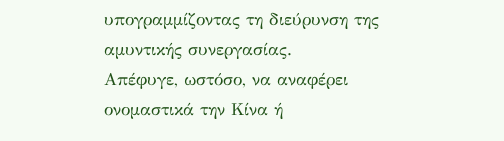υπογραμμίζοντας τη διεύρυνση της αμυντικής συνεργασίας.
Απέφυγε, ωστόσο, να αναφέρει ονομαστικά την Κίνα ή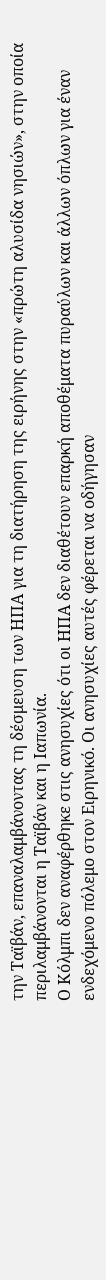την Ταϊβάν, επαναλαμβάνοντας τη δέσμευση των ΗΠΑ για τη διατήρηση της ειρήνης στην «πρώτη αλυσίδα νησιών», στην οποία περιλαμβάνονται η Ταϊβάν και η Ιαπωνία.
Ο Κόλμπι δεν αναφέρθηκε στις ανησυχίες ότι οι ΗΠΑ δεν διαθέτουν επαρκή αποθέματα πυραύλων και άλλων όπλων για έναν ενδεχόμενο πόλεμο στον Ειρηνικό. Οι ανησυχίες αυτές φέρεται να οδήγησαν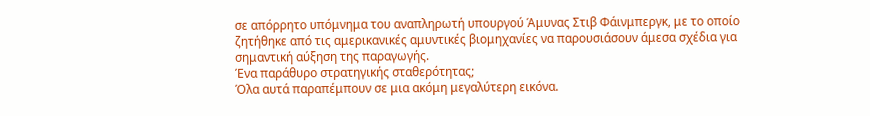σε απόρρητο υπόμνημα του αναπληρωτή υπουργού Άμυνας Στιβ Φάινμπεργκ, με το οποίο ζητήθηκε από τις αμερικανικές αμυντικές βιομηχανίες να παρουσιάσουν άμεσα σχέδια για σημαντική αύξηση της παραγωγής.
Ένα παράθυρο στρατηγικής σταθερότητας;
Όλα αυτά παραπέμπουν σε μια ακόμη μεγαλύτερη εικόνα.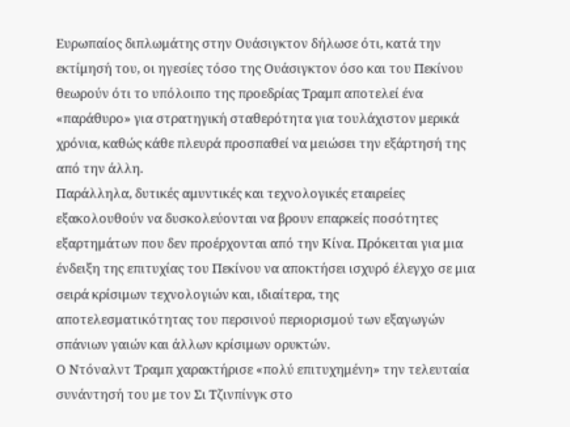Ευρωπαίος διπλωμάτης στην Ουάσιγκτον δήλωσε ότι, κατά την εκτίμησή του, οι ηγεσίες τόσο της Ουάσιγκτον όσο και του Πεκίνου θεωρούν ότι το υπόλοιπο της προεδρίας Τραμπ αποτελεί ένα «παράθυρο» για στρατηγική σταθερότητα για τουλάχιστον μερικά χρόνια, καθώς κάθε πλευρά προσπαθεί να μειώσει την εξάρτησή της από την άλλη.
Παράλληλα, δυτικές αμυντικές και τεχνολογικές εταιρείες εξακολουθούν να δυσκολεύονται να βρουν επαρκείς ποσότητες εξαρτημάτων που δεν προέρχονται από την Κίνα. Πρόκειται για μια ένδειξη της επιτυχίας του Πεκίνου να αποκτήσει ισχυρό έλεγχο σε μια σειρά κρίσιμων τεχνολογιών και, ιδιαίτερα, της αποτελεσματικότητας του περσινού περιορισμού των εξαγωγών σπάνιων γαιών και άλλων κρίσιμων ορυκτών.
Ο Ντόναλντ Τραμπ χαρακτήρισε «πολύ επιτυχημένη» την τελευταία συνάντησή του με τον Σι Τζινπίνγκ στο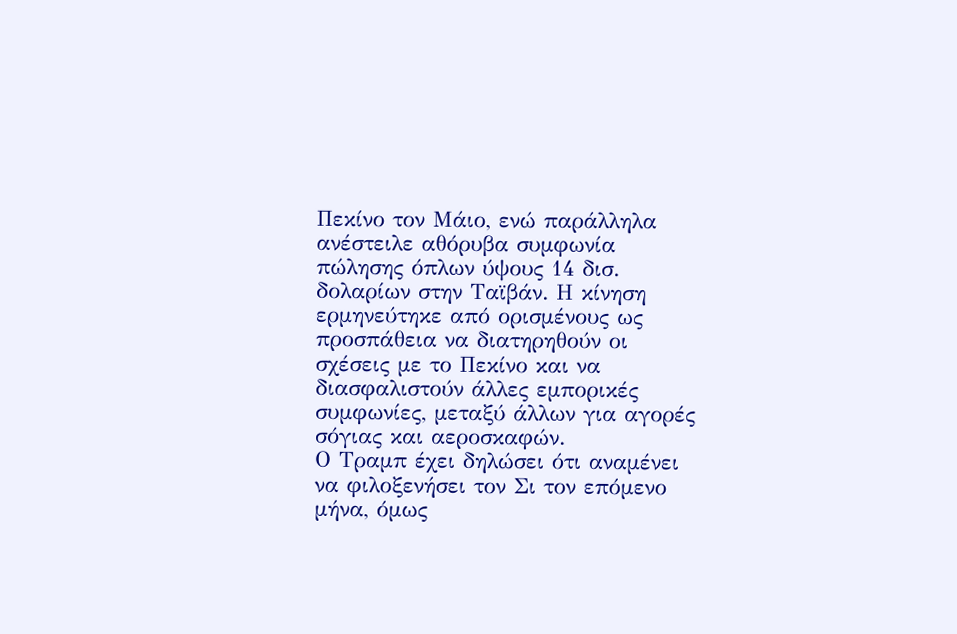Πεκίνο τον Μάιο, ενώ παράλληλα ανέστειλε αθόρυβα συμφωνία πώλησης όπλων ύψους 14 δισ. δολαρίων στην Ταϊβάν. Η κίνηση ερμηνεύτηκε από ορισμένους ως προσπάθεια να διατηρηθούν οι σχέσεις με το Πεκίνο και να διασφαλιστούν άλλες εμπορικές συμφωνίες, μεταξύ άλλων για αγορές σόγιας και αεροσκαφών.
Ο Τραμπ έχει δηλώσει ότι αναμένει να φιλοξενήσει τον Σι τον επόμενο μήνα, όμως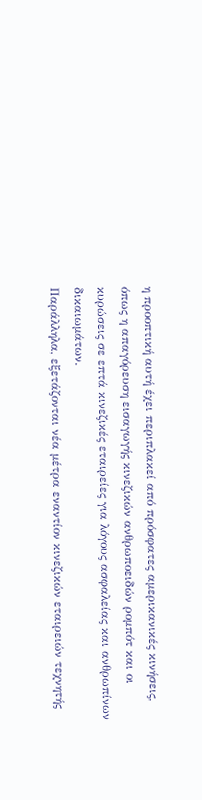η προοπτική αυτή έχει περιπλακεί από πρόσφατες αμερικανικές κινήσεις, όπως η απαγόρευση εισαγωγής κινεζικών ανθρωποειδών ρομπότ και οι κυρώσεις σε επτά κινεζικές εταιρείες για λόγους ασφαλείας και ανθρωπίνων δικαιωμάτων.
Παράλληλα, εξετάζονται νέα μέτρα εναντίον κινεζικών εταιρειών τεχνητής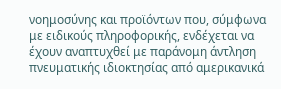νοημοσύνης και προϊόντων που, σύμφωνα με ειδικούς πληροφορικής, ενδέχεται να έχουν αναπτυχθεί με παράνομη άντληση πνευματικής ιδιοκτησίας από αμερικανικά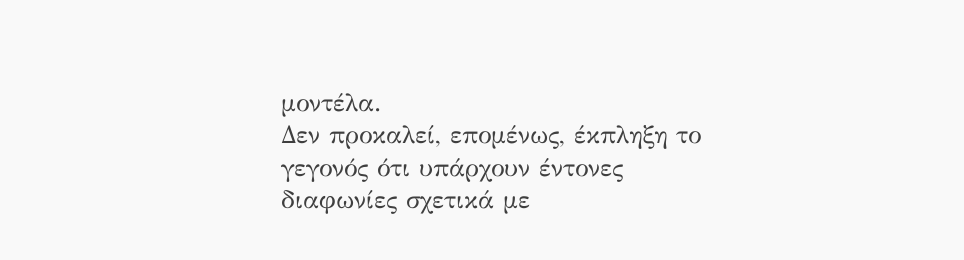μοντέλα.
Δεν προκαλεί, επομένως, έκπληξη το γεγονός ότι υπάρχουν έντονες διαφωνίες σχετικά με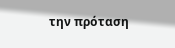την πρόταση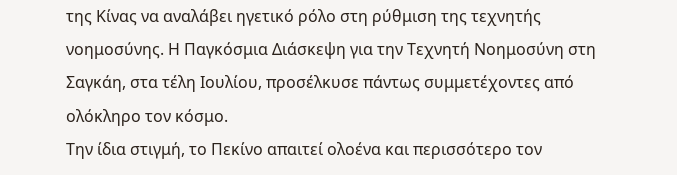της Κίνας να αναλάβει ηγετικό ρόλο στη ρύθμιση της τεχνητής νοημοσύνης. Η Παγκόσμια Διάσκεψη για την Τεχνητή Νοημοσύνη στη Σαγκάη, στα τέλη Ιουλίου, προσέλκυσε πάντως συμμετέχοντες από ολόκληρο τον κόσμο.
Την ίδια στιγμή, το Πεκίνο απαιτεί ολοένα και περισσότερο τον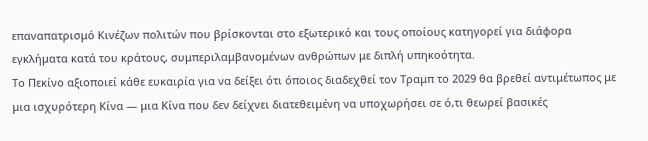επαναπατρισμό Κινέζων πολιτών που βρίσκονται στο εξωτερικό και τους οποίους κατηγορεί για διάφορα εγκλήματα κατά του κράτους, συμπεριλαμβανομένων ανθρώπων με διπλή υπηκοότητα.
Το Πεκίνο αξιοποιεί κάθε ευκαιρία για να δείξει ότι όποιος διαδεχθεί τον Τραμπ το 2029 θα βρεθεί αντιμέτωπος με μια ισχυρότερη Κίνα — μια Κίνα που δεν δείχνει διατεθειμένη να υποχωρήσει σε ό,τι θεωρεί βασικές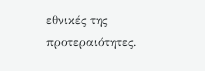εθνικές της προτεραιότητες.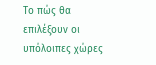Το πώς θα επιλέξουν οι υπόλοιπες χώρες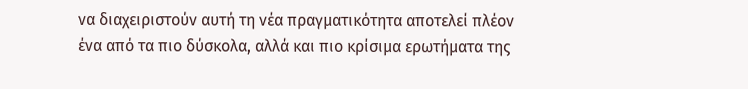να διαχειριστούν αυτή τη νέα πραγματικότητα αποτελεί πλέον ένα από τα πιο δύσκολα, αλλά και πιο κρίσιμα ερωτήματα της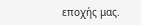εποχής μας.